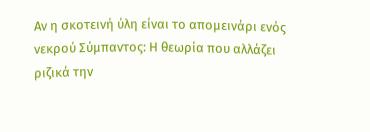Αν η σκοτεινή ύλη είναι το απομεινάρι ενός νεκρού Σύμπαντος: Η θεωρία που αλλάζει ριζικά την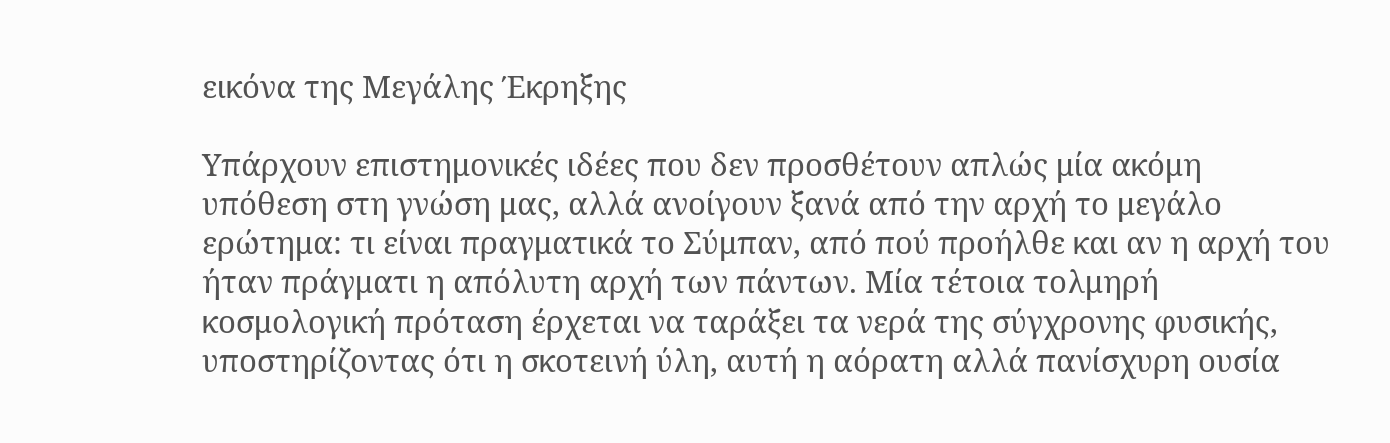εικόνα της Μεγάλης Έκρηξης

Υπάρχουν επιστημονικές ιδέες που δεν προσθέτουν απλώς μία ακόμη υπόθεση στη γνώση μας, αλλά ανοίγουν ξανά από την αρχή το μεγάλο ερώτημα: τι είναι πραγματικά το Σύμπαν, από πού προήλθε και αν η αρχή του ήταν πράγματι η απόλυτη αρχή των πάντων. Μία τέτοια τολμηρή κοσμολογική πρόταση έρχεται να ταράξει τα νερά της σύγχρονης φυσικής, υποστηρίζοντας ότι η σκοτεινή ύλη, αυτή η αόρατη αλλά πανίσχυρη ουσία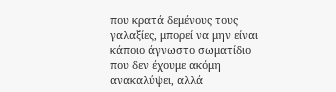που κρατά δεμένους τους γαλαξίες, μπορεί να μην είναι κάποιο άγνωστο σωματίδιο που δεν έχουμε ακόμη ανακαλύψει, αλλά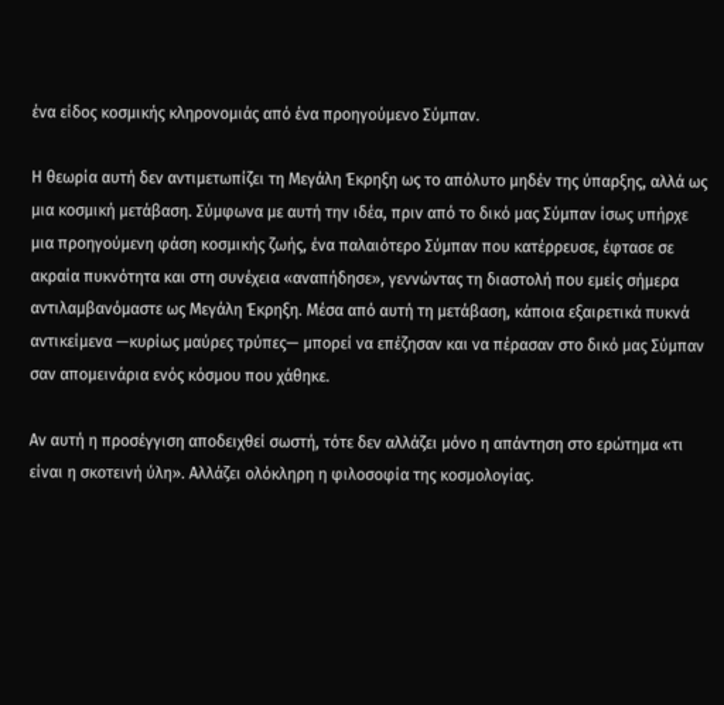ένα είδος κοσμικής κληρονομιάς από ένα προηγούμενο Σύμπαν.

Η θεωρία αυτή δεν αντιμετωπίζει τη Μεγάλη Έκρηξη ως το απόλυτο μηδέν της ύπαρξης, αλλά ως μια κοσμική μετάβαση. Σύμφωνα με αυτή την ιδέα, πριν από το δικό μας Σύμπαν ίσως υπήρχε μια προηγούμενη φάση κοσμικής ζωής, ένα παλαιότερο Σύμπαν που κατέρρευσε, έφτασε σε ακραία πυκνότητα και στη συνέχεια «αναπήδησε», γεννώντας τη διαστολή που εμείς σήμερα αντιλαμβανόμαστε ως Μεγάλη Έκρηξη. Μέσα από αυτή τη μετάβαση, κάποια εξαιρετικά πυκνά αντικείμενα —κυρίως μαύρες τρύπες— μπορεί να επέζησαν και να πέρασαν στο δικό μας Σύμπαν σαν απομεινάρια ενός κόσμου που χάθηκε.

Αν αυτή η προσέγγιση αποδειχθεί σωστή, τότε δεν αλλάζει μόνο η απάντηση στο ερώτημα «τι είναι η σκοτεινή ύλη». Αλλάζει ολόκληρη η φιλοσοφία της κοσμολογίας.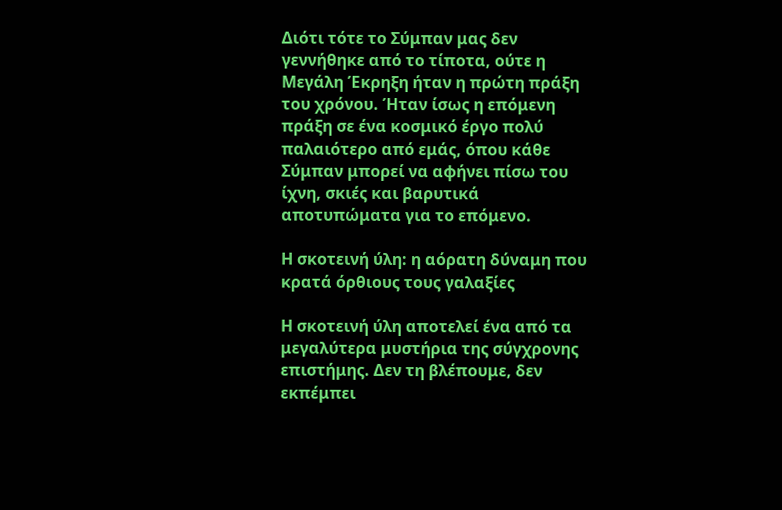Διότι τότε το Σύμπαν μας δεν γεννήθηκε από το τίποτα, ούτε η Μεγάλη Έκρηξη ήταν η πρώτη πράξη του χρόνου. Ήταν ίσως η επόμενη πράξη σε ένα κοσμικό έργο πολύ παλαιότερο από εμάς, όπου κάθε Σύμπαν μπορεί να αφήνει πίσω του ίχνη, σκιές και βαρυτικά αποτυπώματα για το επόμενο.

Η σκοτεινή ύλη: η αόρατη δύναμη που κρατά όρθιους τους γαλαξίες

Η σκοτεινή ύλη αποτελεί ένα από τα μεγαλύτερα μυστήρια της σύγχρονης επιστήμης. Δεν τη βλέπουμε, δεν εκπέμπει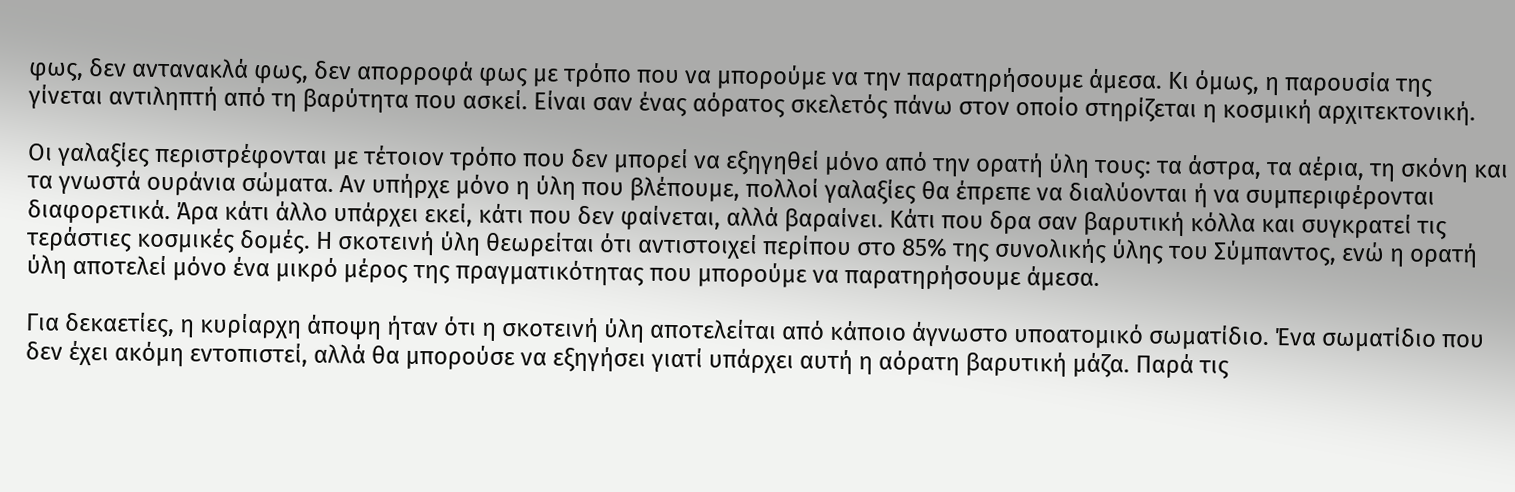φως, δεν αντανακλά φως, δεν απορροφά φως με τρόπο που να μπορούμε να την παρατηρήσουμε άμεσα. Κι όμως, η παρουσία της γίνεται αντιληπτή από τη βαρύτητα που ασκεί. Είναι σαν ένας αόρατος σκελετός πάνω στον οποίο στηρίζεται η κοσμική αρχιτεκτονική.

Οι γαλαξίες περιστρέφονται με τέτοιον τρόπο που δεν μπορεί να εξηγηθεί μόνο από την ορατή ύλη τους: τα άστρα, τα αέρια, τη σκόνη και τα γνωστά ουράνια σώματα. Αν υπήρχε μόνο η ύλη που βλέπουμε, πολλοί γαλαξίες θα έπρεπε να διαλύονται ή να συμπεριφέρονται διαφορετικά. Άρα κάτι άλλο υπάρχει εκεί, κάτι που δεν φαίνεται, αλλά βαραίνει. Κάτι που δρα σαν βαρυτική κόλλα και συγκρατεί τις τεράστιες κοσμικές δομές. Η σκοτεινή ύλη θεωρείται ότι αντιστοιχεί περίπου στο 85% της συνολικής ύλης του Σύμπαντος, ενώ η ορατή ύλη αποτελεί μόνο ένα μικρό μέρος της πραγματικότητας που μπορούμε να παρατηρήσουμε άμεσα.

Για δεκαετίες, η κυρίαρχη άποψη ήταν ότι η σκοτεινή ύλη αποτελείται από κάποιο άγνωστο υποατομικό σωματίδιο. Ένα σωματίδιο που δεν έχει ακόμη εντοπιστεί, αλλά θα μπορούσε να εξηγήσει γιατί υπάρχει αυτή η αόρατη βαρυτική μάζα. Παρά τις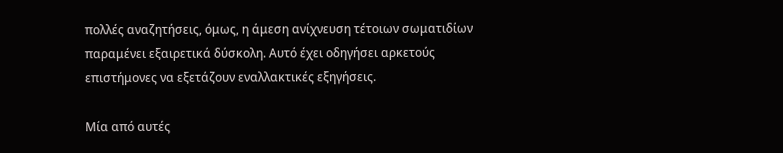πολλές αναζητήσεις, όμως, η άμεση ανίχνευση τέτοιων σωματιδίων παραμένει εξαιρετικά δύσκολη. Αυτό έχει οδηγήσει αρκετούς επιστήμονες να εξετάζουν εναλλακτικές εξηγήσεις.

Μία από αυτές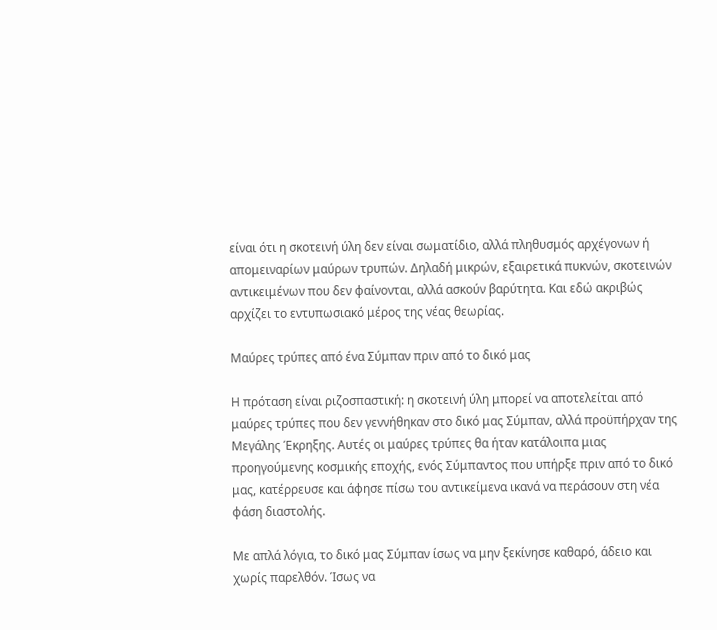είναι ότι η σκοτεινή ύλη δεν είναι σωματίδιο, αλλά πληθυσμός αρχέγονων ή απομειναρίων μαύρων τρυπών. Δηλαδή μικρών, εξαιρετικά πυκνών, σκοτεινών αντικειμένων που δεν φαίνονται, αλλά ασκούν βαρύτητα. Και εδώ ακριβώς αρχίζει το εντυπωσιακό μέρος της νέας θεωρίας.

Μαύρες τρύπες από ένα Σύμπαν πριν από το δικό μας

Η πρόταση είναι ριζοσπαστική: η σκοτεινή ύλη μπορεί να αποτελείται από μαύρες τρύπες που δεν γεννήθηκαν στο δικό μας Σύμπαν, αλλά προϋπήρχαν της Μεγάλης Έκρηξης. Αυτές οι μαύρες τρύπες θα ήταν κατάλοιπα μιας προηγούμενης κοσμικής εποχής, ενός Σύμπαντος που υπήρξε πριν από το δικό μας, κατέρρευσε και άφησε πίσω του αντικείμενα ικανά να περάσουν στη νέα φάση διαστολής.

Με απλά λόγια, το δικό μας Σύμπαν ίσως να μην ξεκίνησε καθαρό, άδειο και χωρίς παρελθόν. Ίσως να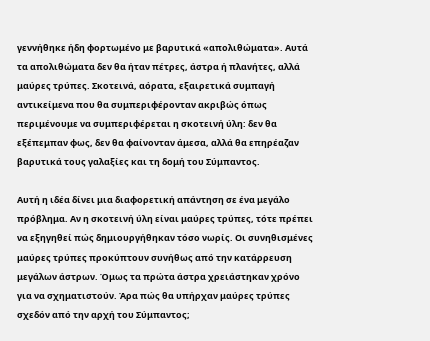γεννήθηκε ήδη φορτωμένο με βαρυτικά «απολιθώματα». Αυτά τα απολιθώματα δεν θα ήταν πέτρες, άστρα ή πλανήτες, αλλά μαύρες τρύπες. Σκοτεινά, αόρατα, εξαιρετικά συμπαγή αντικείμενα που θα συμπεριφέρονταν ακριβώς όπως περιμένουμε να συμπεριφέρεται η σκοτεινή ύλη: δεν θα εξέπεμπαν φως, δεν θα φαίνονταν άμεσα, αλλά θα επηρέαζαν βαρυτικά τους γαλαξίες και τη δομή του Σύμπαντος.

Αυτή η ιδέα δίνει μια διαφορετική απάντηση σε ένα μεγάλο πρόβλημα. Αν η σκοτεινή ύλη είναι μαύρες τρύπες, τότε πρέπει να εξηγηθεί πώς δημιουργήθηκαν τόσο νωρίς. Οι συνηθισμένες μαύρες τρύπες προκύπτουν συνήθως από την κατάρρευση μεγάλων άστρων. Όμως τα πρώτα άστρα χρειάστηκαν χρόνο για να σχηματιστούν. Άρα πώς θα υπήρχαν μαύρες τρύπες σχεδόν από την αρχή του Σύμπαντος;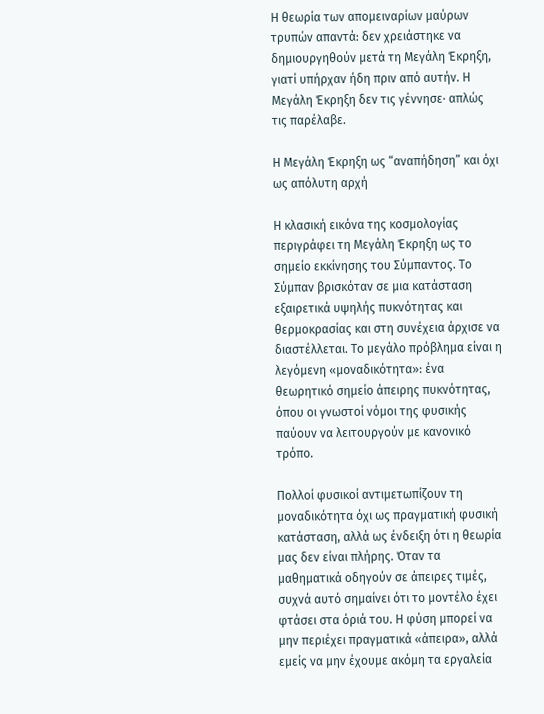Η θεωρία των απομειναρίων μαύρων τρυπών απαντά: δεν χρειάστηκε να δημιουργηθούν μετά τη Μεγάλη Έκρηξη, γιατί υπήρχαν ήδη πριν από αυτήν. Η Μεγάλη Έκρηξη δεν τις γέννησε· απλώς τις παρέλαβε.

Η Μεγάλη Έκρηξη ως “αναπήδηση” και όχι ως απόλυτη αρχή

Η κλασική εικόνα της κοσμολογίας περιγράφει τη Μεγάλη Έκρηξη ως το σημείο εκκίνησης του Σύμπαντος. Το Σύμπαν βρισκόταν σε μια κατάσταση εξαιρετικά υψηλής πυκνότητας και θερμοκρασίας και στη συνέχεια άρχισε να διαστέλλεται. Το μεγάλο πρόβλημα είναι η λεγόμενη «μοναδικότητα»: ένα θεωρητικό σημείο άπειρης πυκνότητας, όπου οι γνωστοί νόμοι της φυσικής παύουν να λειτουργούν με κανονικό τρόπο.

Πολλοί φυσικοί αντιμετωπίζουν τη μοναδικότητα όχι ως πραγματική φυσική κατάσταση, αλλά ως ένδειξη ότι η θεωρία μας δεν είναι πλήρης. Όταν τα μαθηματικά οδηγούν σε άπειρες τιμές, συχνά αυτό σημαίνει ότι το μοντέλο έχει φτάσει στα όριά του. Η φύση μπορεί να μην περιέχει πραγματικά «άπειρα», αλλά εμείς να μην έχουμε ακόμη τα εργαλεία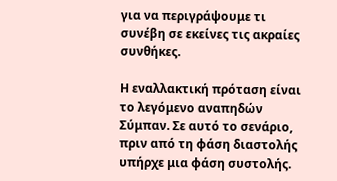για να περιγράψουμε τι συνέβη σε εκείνες τις ακραίες συνθήκες.

Η εναλλακτική πρόταση είναι το λεγόμενο αναπηδών Σύμπαν. Σε αυτό το σενάριο, πριν από τη φάση διαστολής υπήρχε μια φάση συστολής.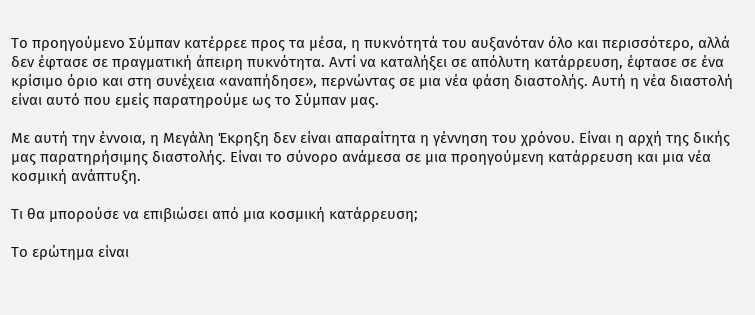Το προηγούμενο Σύμπαν κατέρρεε προς τα μέσα, η πυκνότητά του αυξανόταν όλο και περισσότερο, αλλά δεν έφτασε σε πραγματική άπειρη πυκνότητα. Αντί να καταλήξει σε απόλυτη κατάρρευση, έφτασε σε ένα κρίσιμο όριο και στη συνέχεια «αναπήδησε», περνώντας σε μια νέα φάση διαστολής. Αυτή η νέα διαστολή είναι αυτό που εμείς παρατηρούμε ως το Σύμπαν μας.

Με αυτή την έννοια, η Μεγάλη Έκρηξη δεν είναι απαραίτητα η γέννηση του χρόνου. Είναι η αρχή της δικής μας παρατηρήσιμης διαστολής. Είναι το σύνορο ανάμεσα σε μια προηγούμενη κατάρρευση και μια νέα κοσμική ανάπτυξη.

Τι θα μπορούσε να επιβιώσει από μια κοσμική κατάρρευση;

Το ερώτημα είναι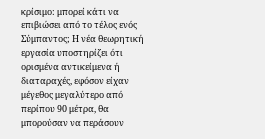κρίσιμο: μπορεί κάτι να επιβιώσει από το τέλος ενός Σύμπαντος; Η νέα θεωρητική εργασία υποστηρίζει ότι ορισμένα αντικείμενα ή διαταραχές, εφόσον είχαν μέγεθος μεγαλύτερο από περίπου 90 μέτρα, θα μπορούσαν να περάσουν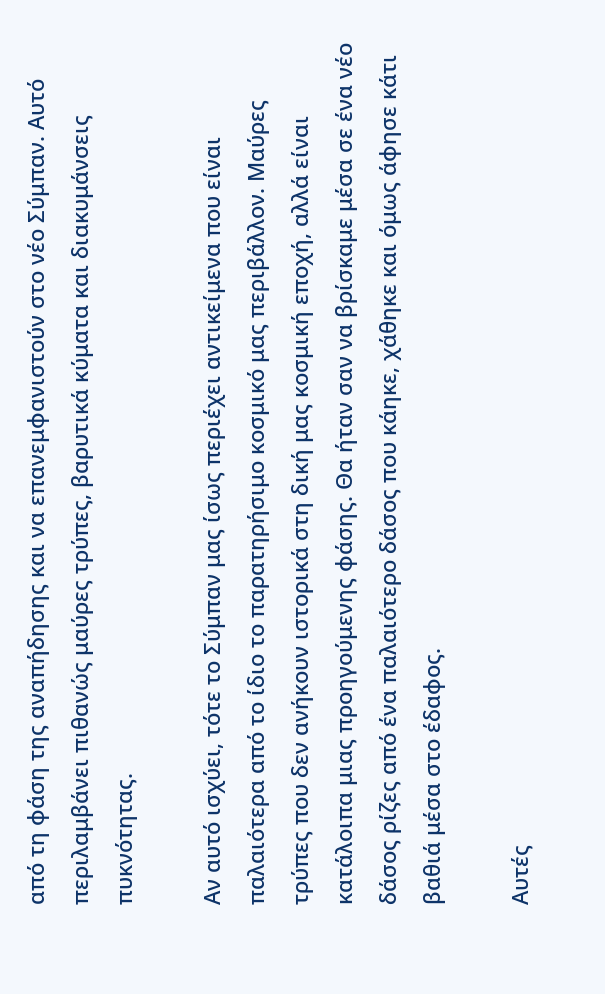από τη φάση της αναπήδησης και να επανεμφανιστούν στο νέο Σύμπαν. Αυτό περιλαμβάνει πιθανώς μαύρες τρύπες, βαρυτικά κύματα και διακυμάνσεις πυκνότητας.

Αν αυτό ισχύει, τότε το Σύμπαν μας ίσως περιέχει αντικείμενα που είναι παλαιότερα από το ίδιο το παρατηρήσιμο κοσμικό μας περιβάλλον. Μαύρες τρύπες που δεν ανήκουν ιστορικά στη δική μας κοσμική εποχή, αλλά είναι κατάλοιπα μιας προηγούμενης φάσης. Θα ήταν σαν να βρίσκαμε μέσα σε ένα νέο δάσος ρίζες από ένα παλαιότερο δάσος που κάηκε, χάθηκε και όμως άφησε κάτι βαθιά μέσα στο έδαφος.

Αυτές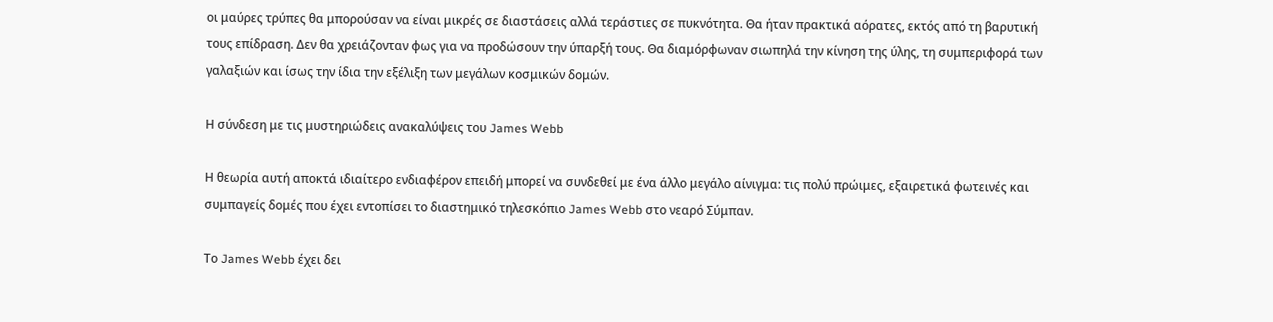οι μαύρες τρύπες θα μπορούσαν να είναι μικρές σε διαστάσεις αλλά τεράστιες σε πυκνότητα. Θα ήταν πρακτικά αόρατες, εκτός από τη βαρυτική τους επίδραση. Δεν θα χρειάζονταν φως για να προδώσουν την ύπαρξή τους. Θα διαμόρφωναν σιωπηλά την κίνηση της ύλης, τη συμπεριφορά των γαλαξιών και ίσως την ίδια την εξέλιξη των μεγάλων κοσμικών δομών.

Η σύνδεση με τις μυστηριώδεις ανακαλύψεις του James Webb

Η θεωρία αυτή αποκτά ιδιαίτερο ενδιαφέρον επειδή μπορεί να συνδεθεί με ένα άλλο μεγάλο αίνιγμα: τις πολύ πρώιμες, εξαιρετικά φωτεινές και συμπαγείς δομές που έχει εντοπίσει το διαστημικό τηλεσκόπιο James Webb στο νεαρό Σύμπαν.

Το James Webb έχει δει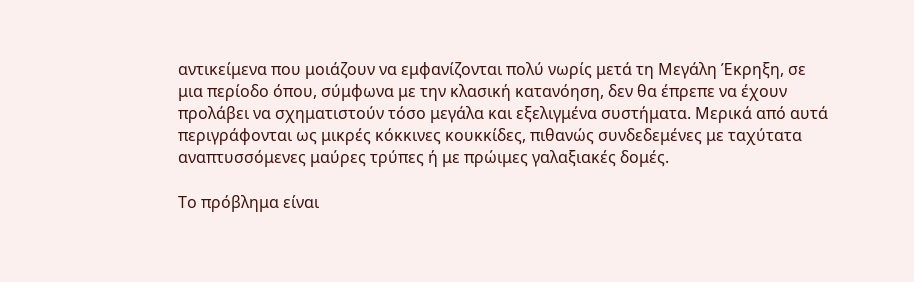αντικείμενα που μοιάζουν να εμφανίζονται πολύ νωρίς μετά τη Μεγάλη Έκρηξη, σε μια περίοδο όπου, σύμφωνα με την κλασική κατανόηση, δεν θα έπρεπε να έχουν προλάβει να σχηματιστούν τόσο μεγάλα και εξελιγμένα συστήματα. Μερικά από αυτά περιγράφονται ως μικρές κόκκινες κουκκίδες, πιθανώς συνδεδεμένες με ταχύτατα αναπτυσσόμενες μαύρες τρύπες ή με πρώιμες γαλαξιακές δομές.

Το πρόβλημα είναι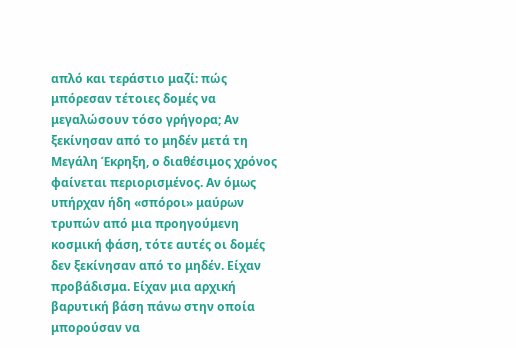απλό και τεράστιο μαζί: πώς μπόρεσαν τέτοιες δομές να μεγαλώσουν τόσο γρήγορα; Αν ξεκίνησαν από το μηδέν μετά τη Μεγάλη Έκρηξη, ο διαθέσιμος χρόνος φαίνεται περιορισμένος. Αν όμως υπήρχαν ήδη «σπόροι» μαύρων τρυπών από μια προηγούμενη κοσμική φάση, τότε αυτές οι δομές δεν ξεκίνησαν από το μηδέν. Είχαν προβάδισμα. Είχαν μια αρχική βαρυτική βάση πάνω στην οποία μπορούσαν να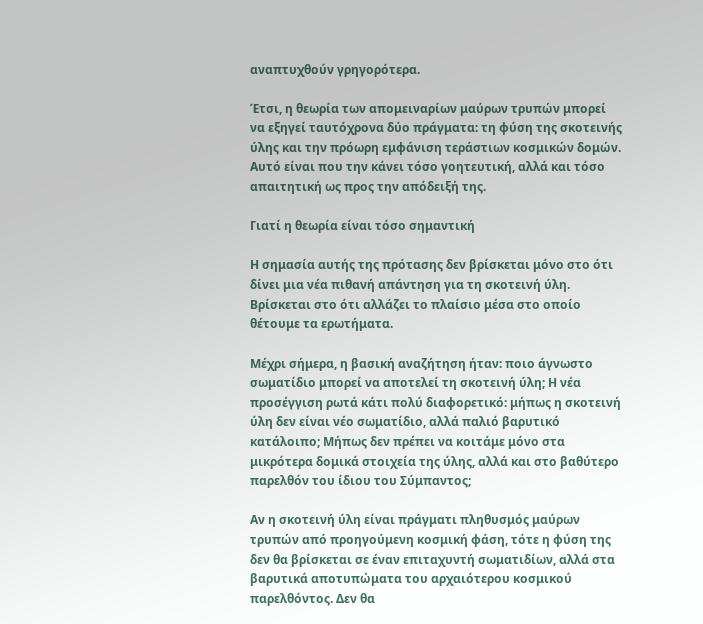αναπτυχθούν γρηγορότερα.

Έτσι, η θεωρία των απομειναρίων μαύρων τρυπών μπορεί να εξηγεί ταυτόχρονα δύο πράγματα: τη φύση της σκοτεινής ύλης και την πρόωρη εμφάνιση τεράστιων κοσμικών δομών. Αυτό είναι που την κάνει τόσο γοητευτική, αλλά και τόσο απαιτητική ως προς την απόδειξή της.

Γιατί η θεωρία είναι τόσο σημαντική

Η σημασία αυτής της πρότασης δεν βρίσκεται μόνο στο ότι δίνει μια νέα πιθανή απάντηση για τη σκοτεινή ύλη. Βρίσκεται στο ότι αλλάζει το πλαίσιο μέσα στο οποίο θέτουμε τα ερωτήματα.

Μέχρι σήμερα, η βασική αναζήτηση ήταν: ποιο άγνωστο σωματίδιο μπορεί να αποτελεί τη σκοτεινή ύλη; Η νέα προσέγγιση ρωτά κάτι πολύ διαφορετικό: μήπως η σκοτεινή ύλη δεν είναι νέο σωματίδιο, αλλά παλιό βαρυτικό κατάλοιπο; Μήπως δεν πρέπει να κοιτάμε μόνο στα μικρότερα δομικά στοιχεία της ύλης, αλλά και στο βαθύτερο παρελθόν του ίδιου του Σύμπαντος;

Αν η σκοτεινή ύλη είναι πράγματι πληθυσμός μαύρων τρυπών από προηγούμενη κοσμική φάση, τότε η φύση της δεν θα βρίσκεται σε έναν επιταχυντή σωματιδίων, αλλά στα βαρυτικά αποτυπώματα του αρχαιότερου κοσμικού παρελθόντος. Δεν θα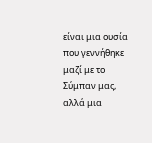είναι μια ουσία που γεννήθηκε μαζί με το Σύμπαν μας, αλλά μια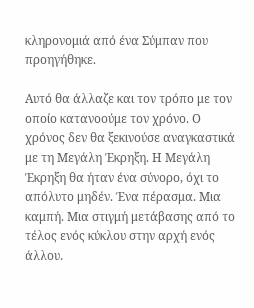κληρονομιά από ένα Σύμπαν που προηγήθηκε.

Αυτό θα άλλαζε και τον τρόπο με τον οποίο κατανοούμε τον χρόνο. Ο χρόνος δεν θα ξεκινούσε αναγκαστικά με τη Μεγάλη Έκρηξη. Η Μεγάλη Έκρηξη θα ήταν ένα σύνορο, όχι το απόλυτο μηδέν. Ένα πέρασμα. Μια καμπή. Μια στιγμή μετάβασης από το τέλος ενός κύκλου στην αρχή ενός άλλου.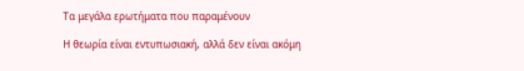Τα μεγάλα ερωτήματα που παραμένουν

Η θεωρία είναι εντυπωσιακή, αλλά δεν είναι ακόμη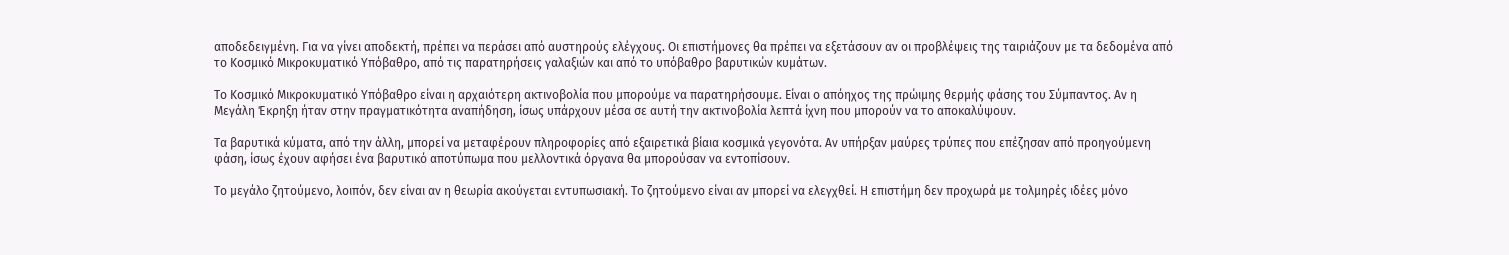αποδεδειγμένη. Για να γίνει αποδεκτή, πρέπει να περάσει από αυστηρούς ελέγχους. Οι επιστήμονες θα πρέπει να εξετάσουν αν οι προβλέψεις της ταιριάζουν με τα δεδομένα από το Κοσμικό Μικροκυματικό Υπόβαθρο, από τις παρατηρήσεις γαλαξιών και από το υπόβαθρο βαρυτικών κυμάτων.

Το Κοσμικό Μικροκυματικό Υπόβαθρο είναι η αρχαιότερη ακτινοβολία που μπορούμε να παρατηρήσουμε. Είναι ο απόηχος της πρώιμης θερμής φάσης του Σύμπαντος. Αν η Μεγάλη Έκρηξη ήταν στην πραγματικότητα αναπήδηση, ίσως υπάρχουν μέσα σε αυτή την ακτινοβολία λεπτά ίχνη που μπορούν να το αποκαλύψουν.

Τα βαρυτικά κύματα, από την άλλη, μπορεί να μεταφέρουν πληροφορίες από εξαιρετικά βίαια κοσμικά γεγονότα. Αν υπήρξαν μαύρες τρύπες που επέζησαν από προηγούμενη φάση, ίσως έχουν αφήσει ένα βαρυτικό αποτύπωμα που μελλοντικά όργανα θα μπορούσαν να εντοπίσουν.

Το μεγάλο ζητούμενο, λοιπόν, δεν είναι αν η θεωρία ακούγεται εντυπωσιακή. Το ζητούμενο είναι αν μπορεί να ελεγχθεί. Η επιστήμη δεν προχωρά με τολμηρές ιδέες μόνο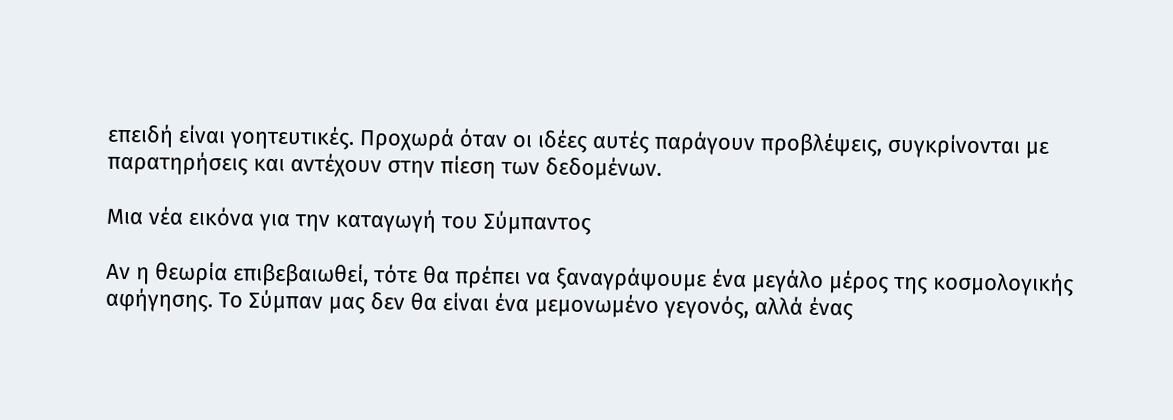επειδή είναι γοητευτικές. Προχωρά όταν οι ιδέες αυτές παράγουν προβλέψεις, συγκρίνονται με παρατηρήσεις και αντέχουν στην πίεση των δεδομένων.

Μια νέα εικόνα για την καταγωγή του Σύμπαντος

Αν η θεωρία επιβεβαιωθεί, τότε θα πρέπει να ξαναγράψουμε ένα μεγάλο μέρος της κοσμολογικής αφήγησης. Το Σύμπαν μας δεν θα είναι ένα μεμονωμένο γεγονός, αλλά ένας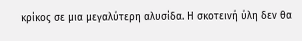κρίκος σε μια μεγαλύτερη αλυσίδα. Η σκοτεινή ύλη δεν θα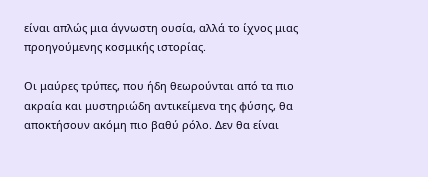είναι απλώς μια άγνωστη ουσία, αλλά το ίχνος μιας προηγούμενης κοσμικής ιστορίας.

Οι μαύρες τρύπες, που ήδη θεωρούνται από τα πιο ακραία και μυστηριώδη αντικείμενα της φύσης, θα αποκτήσουν ακόμη πιο βαθύ ρόλο. Δεν θα είναι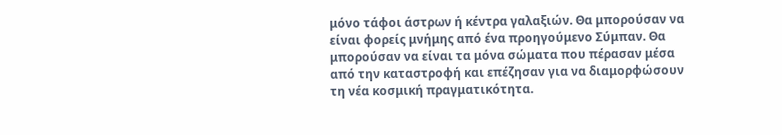μόνο τάφοι άστρων ή κέντρα γαλαξιών. Θα μπορούσαν να είναι φορείς μνήμης από ένα προηγούμενο Σύμπαν. Θα μπορούσαν να είναι τα μόνα σώματα που πέρασαν μέσα από την καταστροφή και επέζησαν για να διαμορφώσουν τη νέα κοσμική πραγματικότητα.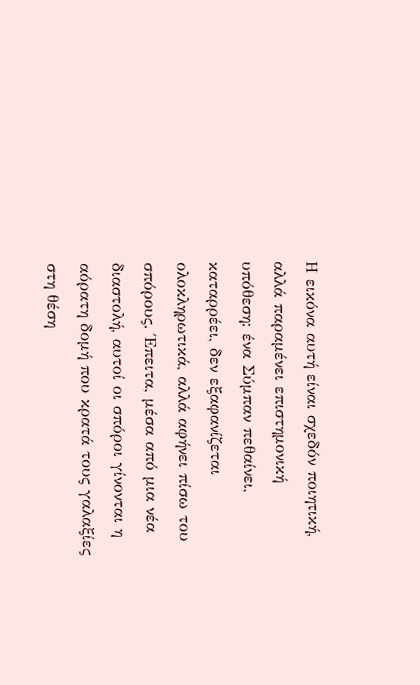Η εικόνα αυτή είναι σχεδόν ποιητική, αλλά παραμένει επιστημονική υπόθεση: ένα Σύμπαν πεθαίνει, καταρρέει, δεν εξαφανίζεται ολοκληρωτικά, αλλά αφήνει πίσω του σπόρους. Έπειτα, μέσα από μια νέα διαστολή, αυτοί οι σπόροι γίνονται η αόρατη δομή που κρατά τους γαλαξίες στη θέση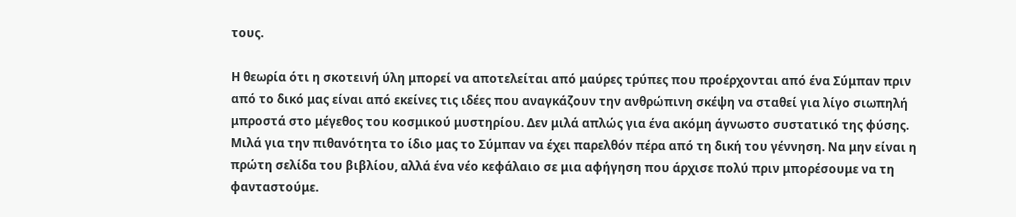τους.

Η θεωρία ότι η σκοτεινή ύλη μπορεί να αποτελείται από μαύρες τρύπες που προέρχονται από ένα Σύμπαν πριν από το δικό μας είναι από εκείνες τις ιδέες που αναγκάζουν την ανθρώπινη σκέψη να σταθεί για λίγο σιωπηλή μπροστά στο μέγεθος του κοσμικού μυστηρίου. Δεν μιλά απλώς για ένα ακόμη άγνωστο συστατικό της φύσης. Μιλά για την πιθανότητα το ίδιο μας το Σύμπαν να έχει παρελθόν πέρα από τη δική του γέννηση. Να μην είναι η πρώτη σελίδα του βιβλίου, αλλά ένα νέο κεφάλαιο σε μια αφήγηση που άρχισε πολύ πριν μπορέσουμε να τη φανταστούμε.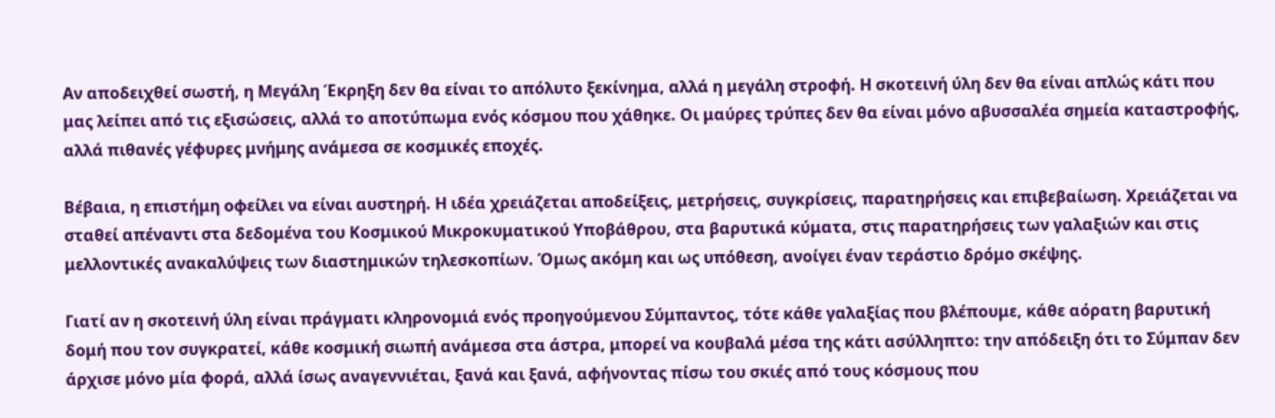Αν αποδειχθεί σωστή, η Μεγάλη Έκρηξη δεν θα είναι το απόλυτο ξεκίνημα, αλλά η μεγάλη στροφή. Η σκοτεινή ύλη δεν θα είναι απλώς κάτι που μας λείπει από τις εξισώσεις, αλλά το αποτύπωμα ενός κόσμου που χάθηκε. Οι μαύρες τρύπες δεν θα είναι μόνο αβυσσαλέα σημεία καταστροφής, αλλά πιθανές γέφυρες μνήμης ανάμεσα σε κοσμικές εποχές.

Βέβαια, η επιστήμη οφείλει να είναι αυστηρή. Η ιδέα χρειάζεται αποδείξεις, μετρήσεις, συγκρίσεις, παρατηρήσεις και επιβεβαίωση. Χρειάζεται να σταθεί απέναντι στα δεδομένα του Κοσμικού Μικροκυματικού Υποβάθρου, στα βαρυτικά κύματα, στις παρατηρήσεις των γαλαξιών και στις μελλοντικές ανακαλύψεις των διαστημικών τηλεσκοπίων. Όμως ακόμη και ως υπόθεση, ανοίγει έναν τεράστιο δρόμο σκέψης.

Γιατί αν η σκοτεινή ύλη είναι πράγματι κληρονομιά ενός προηγούμενου Σύμπαντος, τότε κάθε γαλαξίας που βλέπουμε, κάθε αόρατη βαρυτική δομή που τον συγκρατεί, κάθε κοσμική σιωπή ανάμεσα στα άστρα, μπορεί να κουβαλά μέσα της κάτι ασύλληπτο: την απόδειξη ότι το Σύμπαν δεν άρχισε μόνο μία φορά, αλλά ίσως αναγεννιέται, ξανά και ξανά, αφήνοντας πίσω του σκιές από τους κόσμους που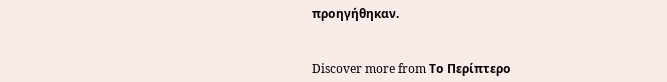προηγήθηκαν.


Discover more from Το Περίπτερο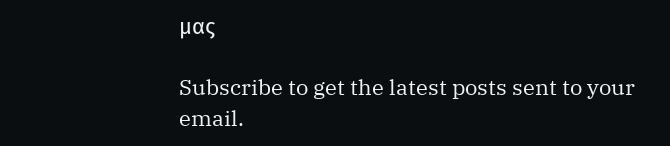μας

Subscribe to get the latest posts sent to your email.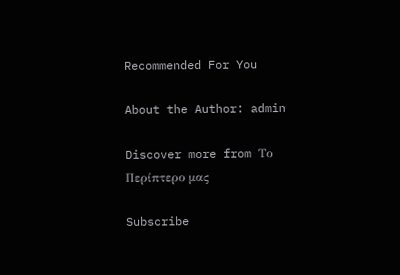Recommended For You

About the Author: admin

Discover more from Το Περίπτερο μας

Subscribe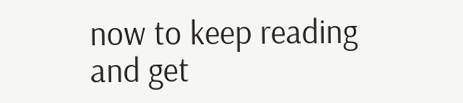now to keep reading and get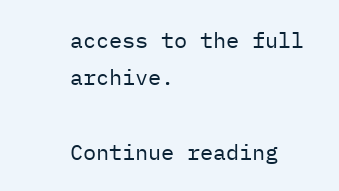access to the full archive.

Continue reading